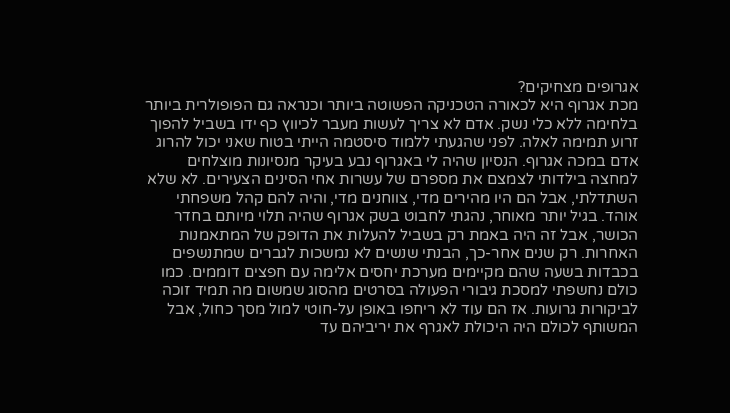אגרופים מצחיקים?
מכת אגרוף היא לכאורה הטכניקה הפשוטה ביותר וכנראה גם הפופולרית ביותר בלחימה ללא כלי נשק. אדם לא צריך לעשות מעבר לכיווץ כף ידו בשביל להפוך זרוע תמימה לאלה. לפני שהגעתי ללמוד סיסטמה הייתי בטוח שאני יכול להרוג אדם במכה אגרוף. הנסיון שהיה לי באגרוף נבע בעיקר מנסיונות מוצלחים למחצה בילדותי לצמצם את מספרם של עשרות אחי הסינים הצעירים. לא שלא השתדלתי, אבל הם היו מהירים מדי, צווחנים מדי, והיה להם קהל משפחתי אוהד. בגיל יותר מאוחר, נהגתי לחבוט בשק אגרוף שהיה תלוי מיותם בחדר הכושר, אבל זה היה באמת רק בשביל להעלות את הדופק של המתאמנות האחרות. רק שנים אחר-כך, הבנתי שנשים לא נמשכות לגברים שמתנשפים בכבדות בשעה שהם מקיימים מערכת יחסים אלימה עם חפצים דוממים. כמו כולם נחשפתי למסכת גיבורי הפעולה בסרטים מהסוג שמשום מה תמיד זוכה לביקורות גרועות. אז הם עוד לא ריחפו באופן על-חוטי למול מסך כחול, אבל המשותף לכולם היה היכולת לאגרף את יריביהם עד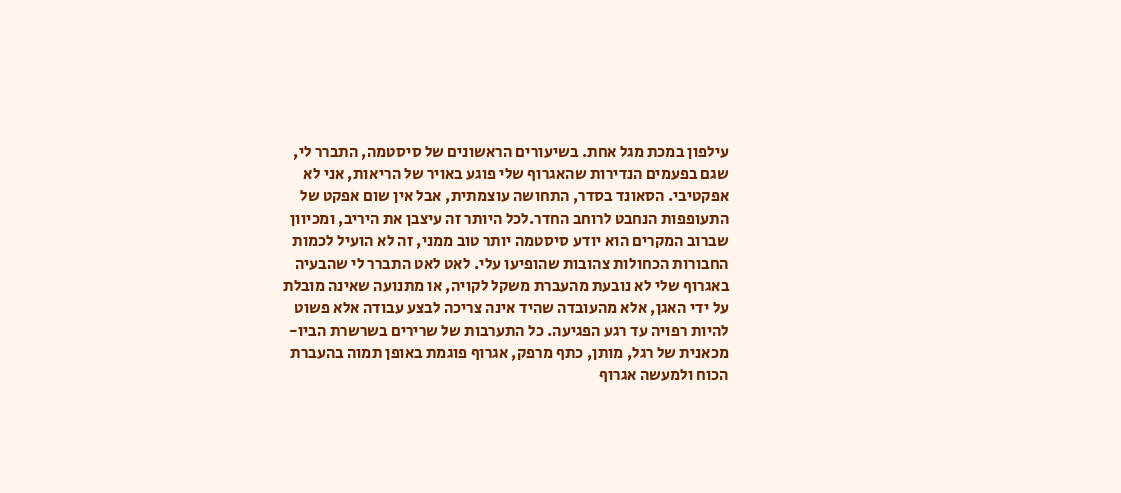עילפון במכת מגל אחת. בשיעורים הראשונים של סיסטמה, התברר לי, שגם בפעמים הנדירות שהאגרוף שלי פוגע באויר של הריאות, אני לא אפקטיבי. הסאונד בסדר, התחושה עוצמתית, אבל אין שום אפקט של התעופפות הנחבט לרוחב החדר.לכל היותר זה עיצבן את היריב, ומכיוון שברוב המקרים הוא יודע סיסטמה יותר טוב ממני, זה לא הועיל לכמות החבורות הכחולות צהובות שהופיעו עלי. לאט לאט התברר לי שהבעיה באגרוף שלי לא נובעת מהעברת משקל לקויה, או מתנועה שאינה מובלת על ידי האגן, אלא מהעובדה שהיד אינה צריכה לבצע עבודה אלא פשוט להיות רפויה עד רגע הפגיעה. כל התערבות של שרירים בשרשרת הביו-מכאנית של רגל, מותן, כתף מרפק, אגרוף פוגמת באופן תמוה בהעברת הכוח ולמעשה אגרוף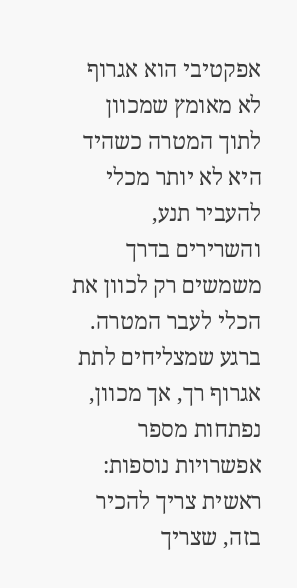אפקטיבי הוא אגרוף לא מאומץ שמכוון לתוך המטרה כשהיד היא לא יותר מכלי להעביר תנע, והשרירים בדרך משמשים רק לכוון את הכלי לעבר המטרה. ברגע שמצליחים לתת אגרוף רך, אך מכוון, נפתחות מספר אפשרויות נוספות: ראשית צריך להכיר בזה, שצריך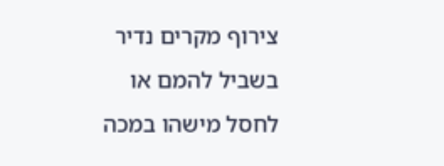צירוף מקרים נדיר בשביל להמם או לחסל מישהו במכה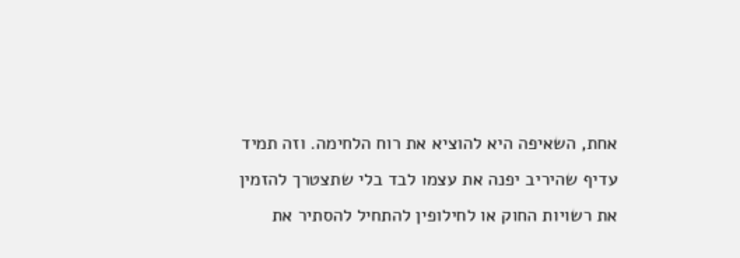אחת, השאיפה היא להוציא את רוח הלחימה. וזה תמיד עדיף שהיריב יפנה את עצמו לבד בלי שתצטרך להזמין את רשויות החוק או לחילופין להתחיל להסתיר את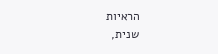הראיות
שנית,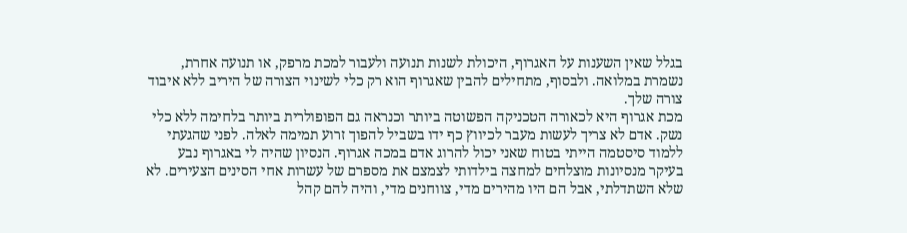בגלל שאין השענות על האגרוף, היכולת לשנות תנועה ולעבור למכת מרפק, או תנועה אחרת, נשמרת במלואה. ולבסוף, מתחילים להבין שאגרוף הוא רק כלי לשינוי הצורה של היריב ללא איבוד צורה שלך.
מכת אגרוף היא לכאורה הטכניקה הפשוטה ביותר וכנראה גם הפופולרית ביותר בלחימה ללא כלי נשק. אדם לא צריך לעשות מעבר לכיווץ כף ידו בשביל להפוך זרוע תמימה לאלה. לפני שהגעתי ללמוד סיסטמה הייתי בטוח שאני יכול להרוג אדם במכה אגרוף. הנסיון שהיה לי באגרוף נבע בעיקר מנסיונות מוצלחים למחצה בילדותי לצמצם את מספרם של עשרות אחי הסינים הצעירים. לא שלא השתדלתי, אבל הם היו מהירים מדי, צווחנים מדי, והיה להם קהל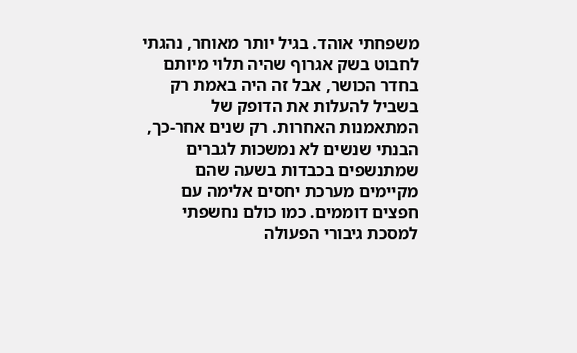משפחתי אוהד. בגיל יותר מאוחר, נהגתי לחבוט בשק אגרוף שהיה תלוי מיותם בחדר הכושר, אבל זה היה באמת רק בשביל להעלות את הדופק של המתאמנות האחרות. רק שנים אחר-כך, הבנתי שנשים לא נמשכות לגברים שמתנשפים בכבדות בשעה שהם מקיימים מערכת יחסים אלימה עם חפצים דוממים. כמו כולם נחשפתי למסכת גיבורי הפעולה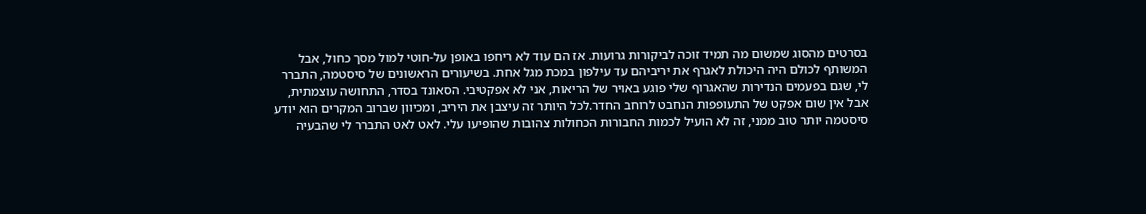בסרטים מהסוג שמשום מה תמיד זוכה לביקורות גרועות. אז הם עוד לא ריחפו באופן על-חוטי למול מסך כחול, אבל המשותף לכולם היה היכולת לאגרף את יריביהם עד עילפון במכת מגל אחת. בשיעורים הראשונים של סיסטמה, התברר לי, שגם בפעמים הנדירות שהאגרוף שלי פוגע באויר של הריאות, אני לא אפקטיבי. הסאונד בסדר, התחושה עוצמתית, אבל אין שום אפקט של התעופפות הנחבט לרוחב החדר.לכל היותר זה עיצבן את היריב, ומכיוון שברוב המקרים הוא יודע סיסטמה יותר טוב ממני, זה לא הועיל לכמות החבורות הכחולות צהובות שהופיעו עלי. לאט לאט התברר לי שהבעיה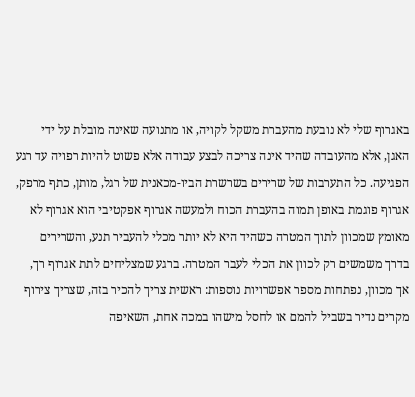באגרוף שלי לא נובעת מהעברת משקל לקויה, או מתנועה שאינה מובלת על ידי האגן, אלא מהעובדה שהיד אינה צריכה לבצע עבודה אלא פשוט להיות רפויה עד רגע הפגיעה. כל התערבות של שרירים בשרשרת הביו-מכאנית של רגל, מותן, כתף מרפק, אגרוף פוגמת באופן תמוה בהעברת הכוח ולמעשה אגרוף אפקטיבי הוא אגרוף לא מאומץ שמכוון לתוך המטרה כשהיד היא לא יותר מכלי להעביר תנע, והשרירים בדרך משמשים רק לכוון את הכלי לעבר המטרה. ברגע שמצליחים לתת אגרוף רך, אך מכוון, נפתחות מספר אפשרויות נוספות: ראשית צריך להכיר בזה, שצריך צירוף מקרים נדיר בשביל להמם או לחסל מישהו במכה אחת, השאיפה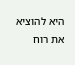היא להוציא את רוח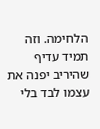הלחימה. וזה תמיד עדיף שהיריב יפנה את עצמו לבד בלי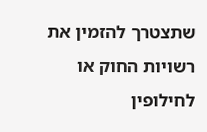שתצטרך להזמין את רשויות החוק או לחילופין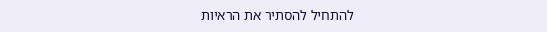להתחיל להסתיר את הראיות